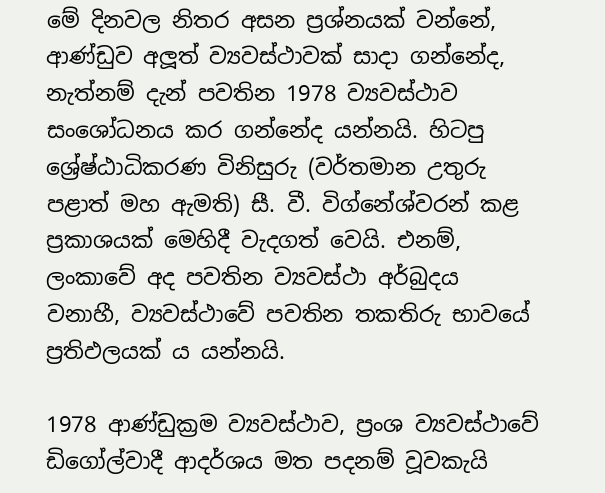මේ දිනවල නිතර අසන ප්‍රශ්නයක් වන්නේ, ආණ්ඩුව අලූත් ව්‍යවස්ථාවක් සාදා ගන්නේද, නැත්නම් දැන් පවතින 1978 ව්‍යවස්ථාව සංශෝධනය කර ගන්නේද යන්නයි. හිටපු ශ්‍රේෂ්ඨාධිකරණ විනිසුරු (වර්තමාන උතුරු පළාත් මහ ඇමති) සී. වී. විග්නේශ්වරන් කළ ප්‍රකාශයක් මෙහිදී වැදගත් වෙයි. එනම්, ලංකාවේ අද පවතින ව්‍යවස්ථා අර්බුදය වනාහී, ව්‍යවස්ථාවේ පවතින තකතිරු භාවයේ ප්‍රතිඵලයක් ය යන්නයි.

1978 ආණ්ඩුක්‍රම ව්‍යවස්ථාව, ප්‍රංශ ව්‍යවස්ථාවේ ඩිගෝල්වාදී ආදර්ශය මත පදනම් වූවකැයි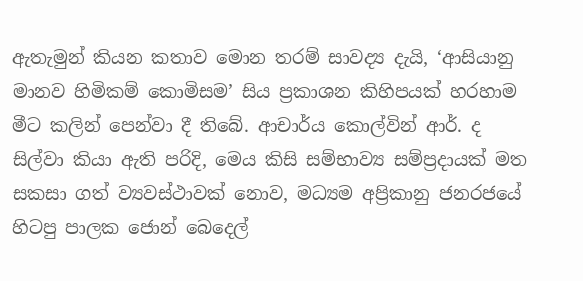ඇතැමුන් කියන කතාව මොන තරම් සාවද්‍ය දැයි, ‘ආසියානු මානව හිමිකම් කොමිසම’ සිය ප්‍රකාශන කිහිපයක් හරහාම මීට කලින් පෙන්වා දී තිබේ. ආචාර්ය කොල්වින් ආර්. ද සිල්වා කියා ඇති පරිදි, මෙය කිසි සම්භාව්‍ය සම්ප්‍රදායක් මත සකසා ගත් ව්‍යවස්ථාවක් නොව, මධ්‍යම අප්‍රිකානු ජනරජයේ හිටපු පාලක ජොන් බෙදෙල්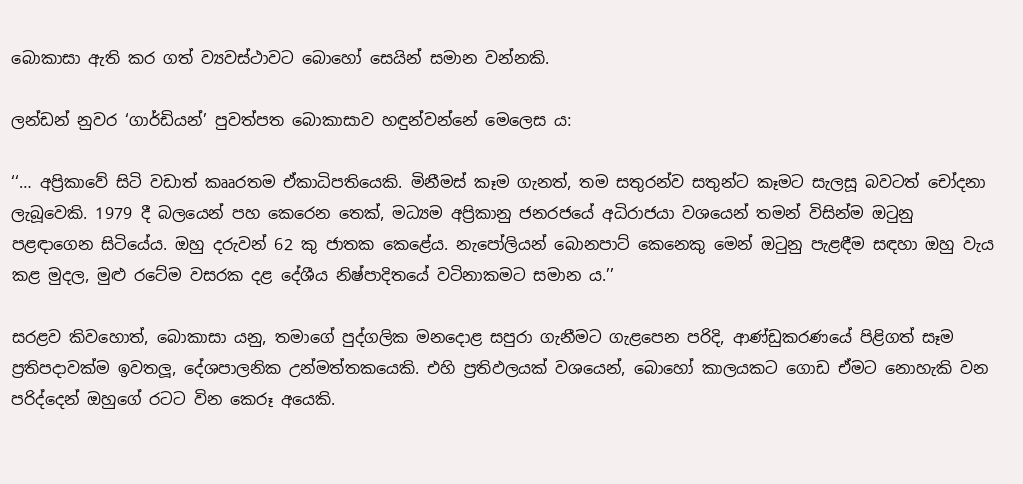බොකාසා ඇති කර ගත් ව්‍යවස්ථාවට බොහෝ සෙයින් සමාන වන්නකි.

ලන්ඩන් නුවර ‘ගාර්ඩියන්’ පුවත්පත බොකාසාව හඳුන්වන්නේ මෙලෙස ය:

‘‘… අප්‍රිකාවේ සිටි වඩාත් කෲරතම ඒකාධිපතියෙකි. මිනීමස් කෑම ගැනත්, තම සතුරන්ව සතුන්ට කෑමට සැලසූ බවටත් චෝදනා ලැබූවෙකි. 1979 දී බලයෙන් පහ කෙරෙන තෙක්, මධ්‍යම අප්‍රිකානු ජනරජයේ අධිරාජයා වශයෙන් තමන් විසින්ම ඔටුනු පළඳාගෙන සිටියේය. ඔහු දරුවන් 62 කු ජාතක කෙළේය. නැපෝලියන් බොනපාට් කෙනෙකු මෙන් ඔටුනු පැළඳීම සඳහා ඔහු වැය කළ මුදල, මුළු රටේම වසරක දළ දේශීය නිෂ්පාදිතයේ වටිනාකමට සමාන ය.’’

සරළව කිවහොත්, බොකාසා යනු, තමාගේ පුද්ගලික මනදොළ සපුරා ගැනීමට ගැළපෙන පරිදි, ආණ්ඩුකරණයේ පිළිගත් සෑම ප්‍රතිපදාවක්ම ඉවතලූ, දේශපාලනික උන්මත්තකයෙකි. එහි ප්‍රතිඵලයක් වශයෙන්, බොහෝ කාලයකට ගොඩ ඒමට නොහැකි වන පරිද්දෙන් ඔහුගේ රටට වින කෙරූ අයෙකි.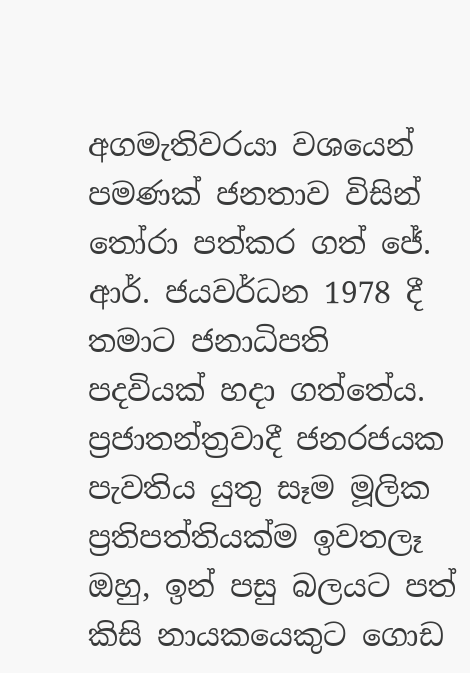අගමැතිවරයා වශයෙන් පමණක් ජනතාව විසින් තෝරා පත්කර ගත් ජේ. ආර්. ජයවර්ධන 1978 දී තමාට ජනාධිපති පදවියක් හදා ගත්තේය. ප්‍රජාතන්ත්‍රවාදී ජනරජයක පැවතිය යුතු සෑම මූලික ප්‍රතිපත්තියක්ම ඉවතලෑ ඔහු, ඉන් පසු බලයට පත් කිසි නායකයෙකුට ගොඩ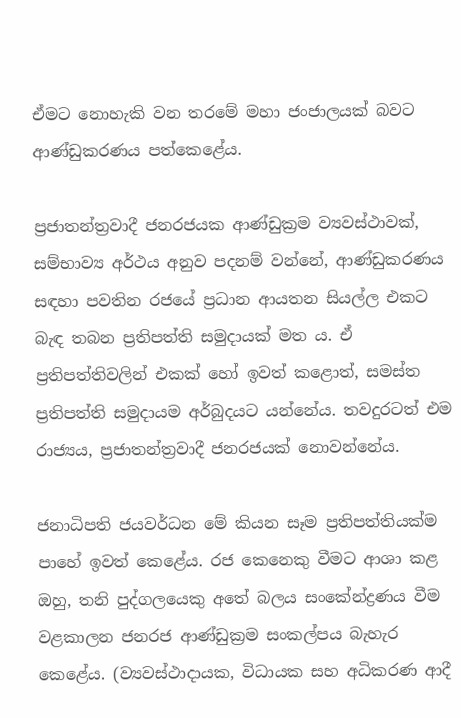ඒමට නොහැකි වන තරමේ මහා ජංජාලයක් බවට ආණ්ඩුකරණය පත්කෙළේය.

ප්‍රජාතන්ත්‍රවාදී ජනරජයක ආණ්ඩුක්‍රම ව්‍යවස්ථාවක්, සම්භාව්‍ය අර්ථය අනුව පදනම් වන්නේ, ආණ්ඩුකරණය සඳහා පවතින රජයේ ප්‍රධාන ආයතන සියල්ල එකට බැඳ තබන ප්‍රතිපත්ති සමුදායක් මත ය. ඒ ප්‍රතිපත්තිවලින් එකක් හෝ ඉවත් කළොත්, සමස්ත ප්‍රතිපත්ති සමුදායම අර්බුදයට යන්නේය. තවදුරටත් එම රාජ්‍යය, ප්‍රජාතන්ත්‍රවාදී ජනරජයක් නොවන්නේය.

ජනාධිපති ජයවර්ධන මේ කියන සෑම ප්‍රතිපත්තියක්ම පාහේ ඉවත් කෙළේය. රජ කෙනෙකු වීමට ආශා කළ ඔහු, තනි පුද්ගලයෙකු අතේ බලය සංකේන්ද්‍රණය වීම වළකාලන ජනරජ ආණ්ඩුක්‍රම සංකල්පය බැහැර කෙළේය. (ව්‍යවස්ථාදායක, විධායක සහ අධිකරණ ආදී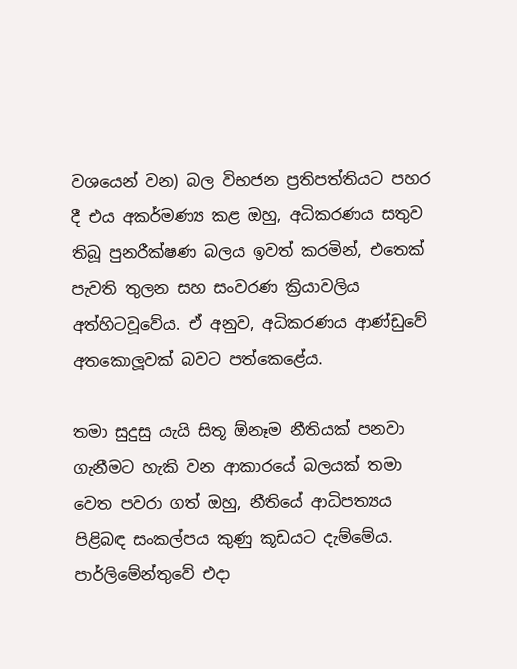වශයෙන් වන) බල විභජන ප්‍රතිපත්තියට පහර දී එය අකර්මණ්‍ය කළ ඔහු, අධිකරණය සතුව තිබූ පුනරීක්ෂණ බලය ඉවත් කරමින්, එතෙක් පැවති තුලන සහ සංවරණ ක්‍රියාවලිය අත්හිටවූවේය. ඒ අනුව, අධිකරණය ආණ්ඩුවේ අතකොලූවක් බවට පත්කෙළේය.

තමා සුදුසු යැයි සිතූ ඕනෑම නීතියක් පනවා ගැනීමට හැකි වන ආකාරයේ බලයක් තමා වෙත පවරා ගත් ඔහු, නීතියේ ආධිපත්‍යය පිළිබඳ සංකල්පය කුණු කූඩයට දැම්මේය. පාර්ලිමේන්තුවේ එදා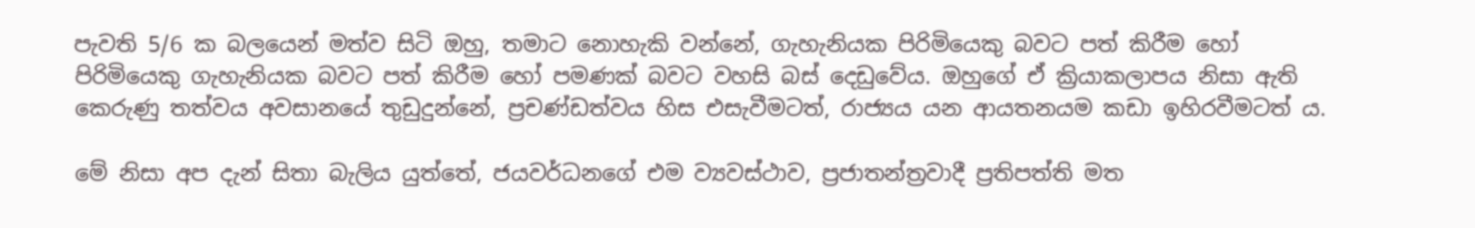පැවති 5/6 ක බලයෙන් මත්ව සිටි ඔහු, තමාට නොහැකි වන්නේ, ගැහැනියක පිරිමියෙකු බවට පත් කිරීම හෝ පිරිමියෙකු ගැහැනියක බවට පත් කිරීම හෝ පමණක් බවට වහසි බස් දෙඩුවේය. ඔහුගේ ඒ ක්‍රියාකලාපය නිසා ඇති කෙරුණු තත්වය අවසානයේ තුඩුදුන්නේ, ප්‍රචණ්ඩත්වය හිස එසැවීමටත්, රාජ්‍යය යන ආයතනයම කඩා ඉහිරවීමටත් ය.

මේ නිසා අප දැන් සිතා බැලිය යුත්තේ, ජයවර්ධනගේ එම ව්‍යවස්ථාව, ප්‍රජාතන්ත්‍රවාදී ප්‍රතිපත්ති මත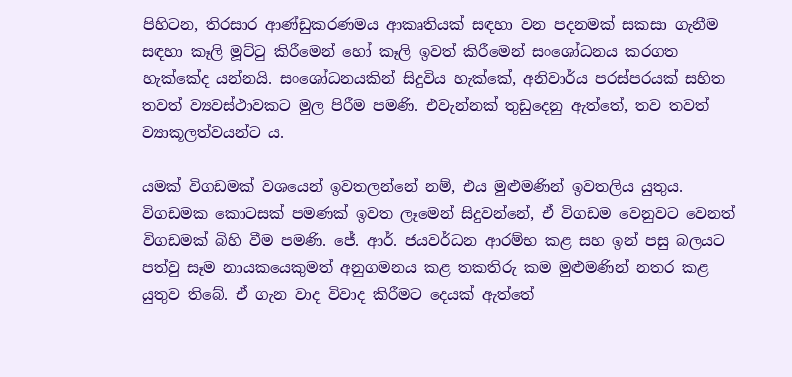පිහිටන, තිරසාර ආණ්ඩුකරණමය ආකෘතියක් සඳහා වන පදනමක් සකසා ගැනීම සඳහා කෑලි මූට්ටු කිරීමෙන් හෝ කෑලි ඉවත් කිරීමෙන් සංශෝධනය කරගත හැක්කේද යන්නයි. සංශෝධනයකින් සිදුවිය හැක්කේ, අනිවාර්ය පරස්පරයක් සහිත තවත් ව්‍යවස්ථාවකට මුල පිරීම පමණි. එවැන්නක් තුඩුදෙනු ඇත්තේ, තව තවත් ව්‍යාකූලත්වයන්ට ය.

යමක් විගඩමක් වශයෙන් ඉවතලන්නේ නම්, එය මුළුමණින් ඉවතලිය යුතුය. විගඩමක කොටසක් පමණක් ඉවත ලෑමෙන් සිදුවන්නේ, ඒ විගඩම වෙනුවට වෙනත් විගඩමක් බිහි වීම පමණි. ජේ. ආර්. ජයවර්ධන ආරම්භ කළ සහ ඉන් පසු බලයට පත්වු සෑම නායකයෙකුමත් අනුගමනය කළ තකතිරු කම මුළුමණින් නතර කළ යුතුව තිබේ. ඒ ගැන වාද විවාද කිරීමට දෙයක් ඇත්තේ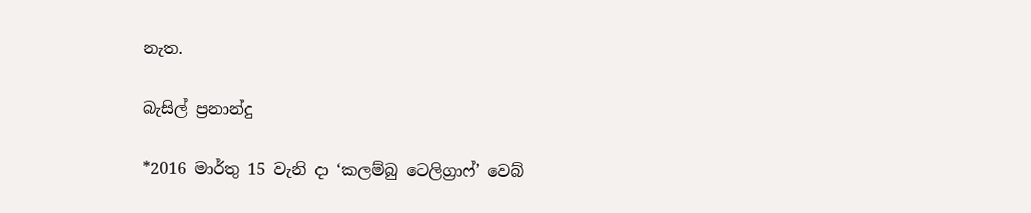නැත.

බැසිල් ප්‍රනාන්දු

*2016 මාර්තු 15 වැනි දා ‘කලම්බු ටෙලිග්‍රාෆ්’ වෙබ්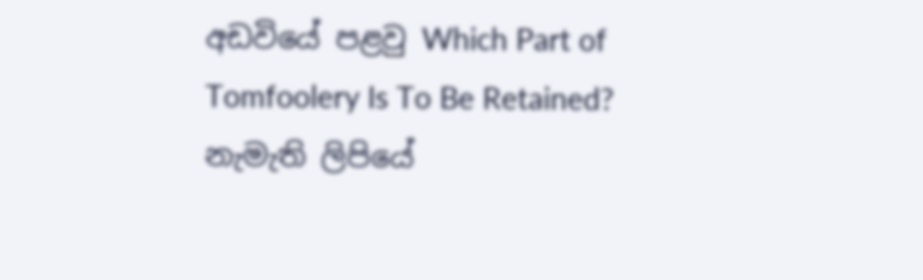අඩවියේ පළවු Which Part of Tomfoolery Is To Be Retained?
නැමැති ලිපියේ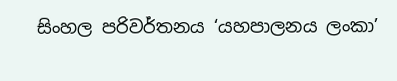සිංහල පරිවර්තනය ‘යහපාලනය ලංකා’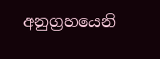අනුග්‍රහයෙනි